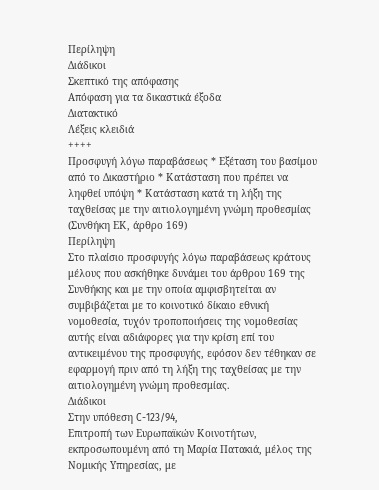Περίληψη
Διάδικοι
Σκεπτικό της απόφασης
Απόφαση για τα δικαστικά έξοδα
Διατακτικό
Λέξεις κλειδιά
++++
Προσφυγή λόγω παραβάσεως * Εξέταση του βασίμου από το Δικαστήριο * Κατάσταση που πρέπει να ληφθεί υπόψη * Κατάσταση κατά τη λήξη της ταχθείσας με την αιτιολογημένη γνώμη προθεσμίας
(Συνθήκη ΕΚ, άρθρο 169)
Περίληψη
Στο πλαίσιο προσφυγής λόγω παραβάσεως κράτους μέλους που ασκήθηκε δυνάμει του άρθρου 169 της Συνθήκης και με την οποία αμφισβητείται αν συμβιβάζεται με το κοινοτικό δίκαιο εθνική νομοθεσία, τυχόν τροποποιήσεις της νομοθεσίας αυτής είναι αδιάφορες για την κρίση επί του αντικειμένου της προσφυγής, εφόσον δεν τέθηκαν σε εφαρμογή πριν από τη λήξη της ταχθείσας με την αιτιολογημένη γνώμη προθεσμίας.
Διάδικοι
Στην υπόθεση C-123/94,
Επιτροπή των Ευρωπαϊκών Κοινοτήτων, εκπροσωπουμένη από τη Μαρία Πατακιά, μέλος της Νομικής Υπηρεσίας, με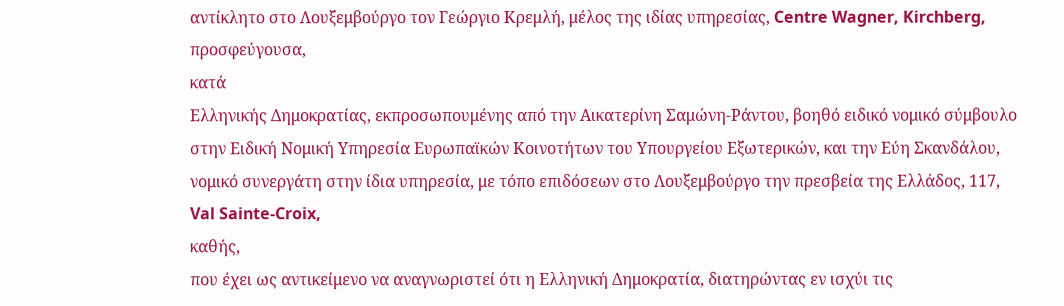αντίκλητο στο Λουξεμβούργο τον Γεώργιο Κρεμλή, μέλος της ιδίας υπηρεσίας, Centre Wagner, Kirchberg,
προσφεύγουσα,
κατά
Ελληνικής Δημοκρατίας, εκπροσωπουμένης από την Αικατερίνη Σαμώνη-Ράντου, βοηθό ειδικό νομικό σύμβουλο στην Ειδική Νομική Υπηρεσία Ευρωπαϊκών Κοινοτήτων του Υπουργείου Εξωτερικών, και την Εύη Σκανδάλου, νομικό συνεργάτη στην ίδια υπηρεσία, με τόπο επιδόσεων στο Λουξεμβούργο την πρεσβεία της Ελλάδος, 117, Val Sainte-Croix,
καθής,
που έχει ως αντικείμενο να αναγνωριστεί ότι η Ελληνική Δημοκρατία, διατηρώντας εν ισχύι τις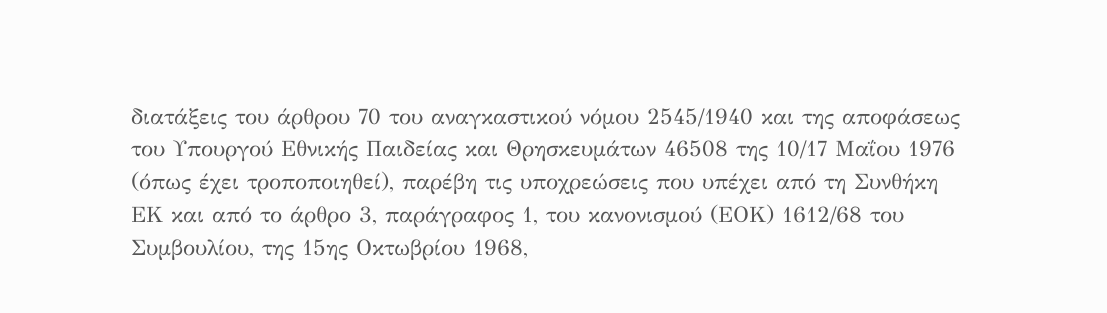διατάξεις του άρθρου 70 του αναγκαστικού νόμου 2545/1940 και της αποφάσεως του Υπουργού Εθνικής Παιδείας και Θρησκευμάτων 46508 της 10/17 Μαΐου 1976 (όπως έχει τροποποιηθεί), παρέβη τις υποχρεώσεις που υπέχει από τη Συνθήκη ΕΚ και από το άρθρο 3, παράγραφος 1, του κανονισμού (ΕΟΚ) 1612/68 του Συμβουλίου, της 15ης Οκτωβρίου 1968,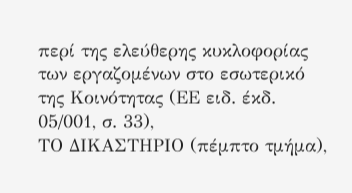περί της ελεύθερης κυκλοφορίας των εργαζομένων στο εσωτερικό της Κοινότητας (ΕΕ ειδ. έκδ. 05/001, σ. 33),
ΤΟ ΔΙΚΑΣΤΗΡΙΟ (πέμπτο τμήμα),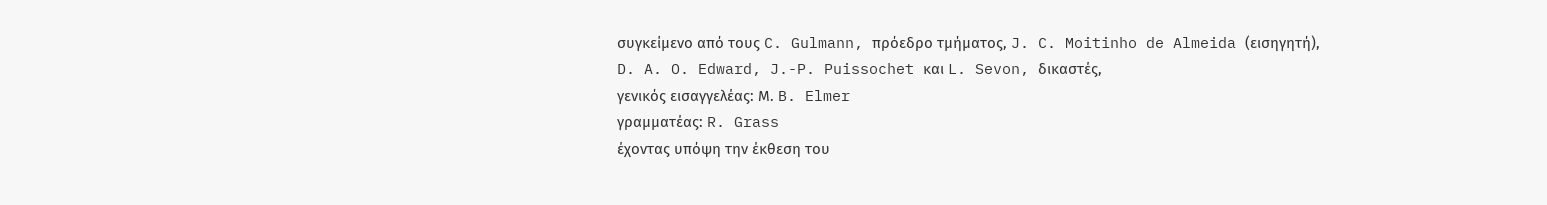συγκείμενο από τους C. Gulmann, πρόεδρο τμήματος, J. C. Moitinho de Almeida (εισηγητή), D. A. O. Edward, J.-P. Puissochet και L. Sevon, δικαστές,
γενικός εισαγγελέας: Μ. B. Elmer
γραμματέας: R. Grass
έχοντας υπόψη την έκθεση τoυ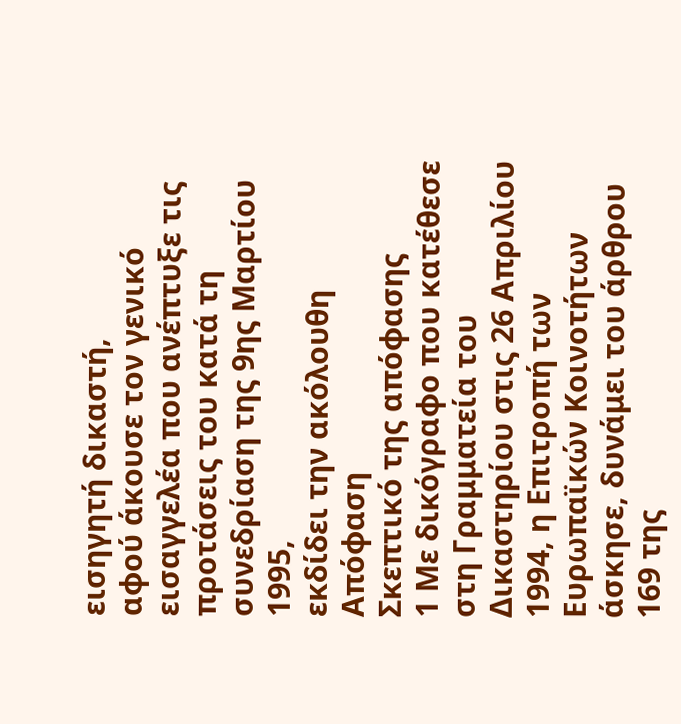εισηγητή δικαστή,
αφού άκουσε τον γενικό εισαγγελέα που ανέπτυξε τις προτάσεις του κατά τη συνεδρίαση της 9ης Μαρτίου 1995,
εκδίδει την ακόλουθη
Απόφαση
Σκεπτικό της απόφασης
1 Με δικόγραφο που κατέθεσε στη Γραμματεία του Δικαστηρίου στις 26 Απριλίου 1994, η Επιτροπή των Ευρωπαϊκών Κοινοτήτων άσκησε, δυνάμει του άρθρου 169 της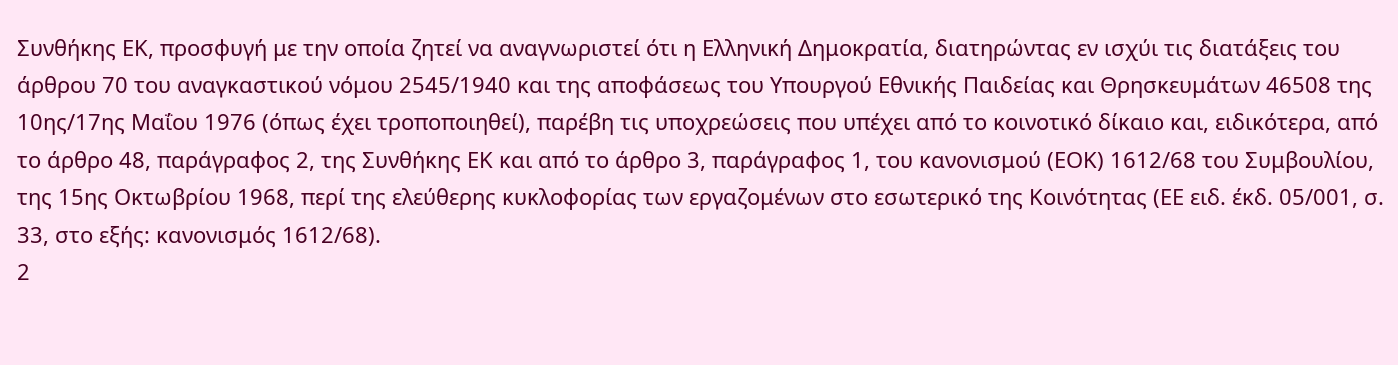Συνθήκης ΕΚ, προσφυγή με την οποία ζητεί να αναγνωριστεί ότι η Ελληνική Δημοκρατία, διατηρώντας εν ισχύι τις διατάξεις του άρθρου 70 του αναγκαστικού νόμου 2545/1940 και της αποφάσεως του Υπουργού Εθνικής Παιδείας και Θρησκευμάτων 46508 της 10ης/17ης Μαΐου 1976 (όπως έχει τροποποιηθεί), παρέβη τις υποχρεώσεις που υπέχει από το κοινοτικό δίκαιο και, ειδικότερα, από το άρθρο 48, παράγραφος 2, της Συνθήκης ΕΚ και από το άρθρο 3, παράγραφος 1, του κανονισμού (ΕΟΚ) 1612/68 του Συμβουλίου, της 15ης Οκτωβρίου 1968, περί της ελεύθερης κυκλοφορίας των εργαζομένων στο εσωτερικό της Κοινότητας (ΕΕ ειδ. έκδ. 05/001, σ. 33, στο εξής: κανονισμός 1612/68).
2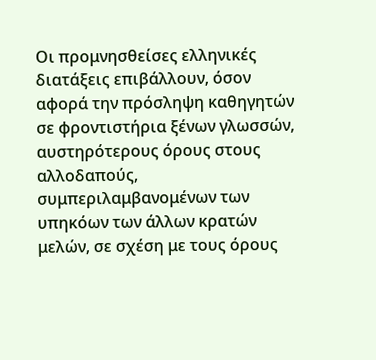Οι προμνησθείσες ελληνικές διατάξεις επιβάλλουν, όσον αφορά την πρόσληψη καθηγητών σε φροντιστήρια ξένων γλωσσών, αυστηρότερους όρους στους αλλοδαπούς, συμπεριλαμβανομένων των υπηκόων των άλλων κρατών μελών, σε σχέση με τους όρους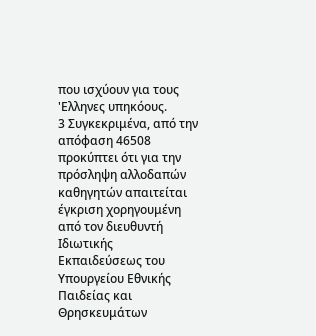που ισχύουν για τους 'Ελληνες υπηκόους.
3 Συγκεκριμένα, από την απόφαση 46508 προκύπτει ότι για την πρόσληψη αλλοδαπών καθηγητών απαιτείται έγκριση χορηγουμένη από τον διευθυντή Ιδιωτικής Εκπαιδεύσεως του Υπουργείου Εθνικής Παιδείας και Θρησκευμάτων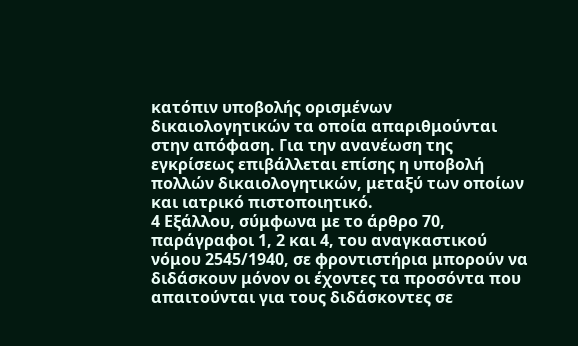κατόπιν υποβολής ορισμένων δικαιολογητικών τα οποία απαριθμούνται στην απόφαση. Για την ανανέωση της εγκρίσεως επιβάλλεται επίσης η υποβολή πολλών δικαιολογητικών, μεταξύ των οποίων και ιατρικό πιστοποιητικό.
4 Εξάλλου, σύμφωνα με το άρθρο 70, παράγραφοι 1, 2 και 4, του αναγκαστικού νόμου 2545/1940, σε φροντιστήρια μπορούν να διδάσκουν μόνον οι έχοντες τα προσόντα που απαιτούνται για τους διδάσκοντες σε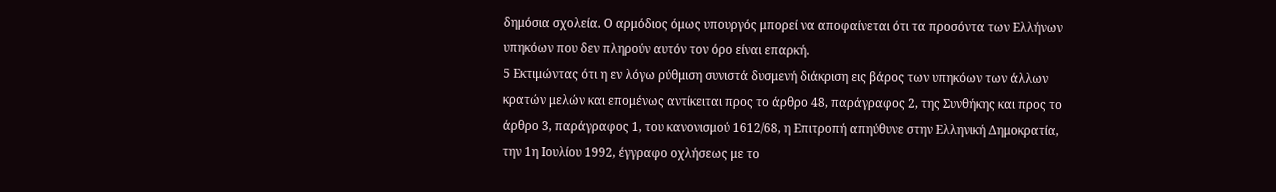δημόσια σχολεία. Ο αρμόδιος όμως υπουργός μπορεί να αποφαίνεται ότι τα προσόντα των Ελλήνων υπηκόων που δεν πληρούν αυτόν τον όρο είναι επαρκή.
5 Εκτιμώντας ότι η εν λόγω ρύθμιση συνιστά δυσμενή διάκριση εις βάρος των υπηκόων των άλλων κρατών μελών και επομένως αντίκειται προς το άρθρο 48, παράγραφος 2, της Συνθήκης και προς το άρθρο 3, παράγραφος 1, του κανονισμού 1612/68, η Επιτροπή απηύθυνε στην Ελληνική Δημοκρατία, την 1η Ιουλίου 1992, έγγραφο οχλήσεως με το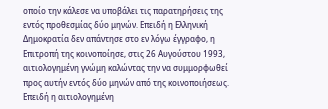οποίο την κάλεσε να υποβάλει τις παρατηρήσεις της εντός προθεσμίας δύο μηνών. Επειδή η Ελληνική Δημοκρατία δεν απάντησε στο εν λόγω έγγραφο, η Επιτροπή της κοινοποίησε, στις 26 Αυγούστου 1993, αιτιολογημένη γνώμη καλώντας την να συμμορφωθεί προς αυτήν εντός δύο μηνών από της κοινοποιήσεως. Επειδή η αιτιολογημένη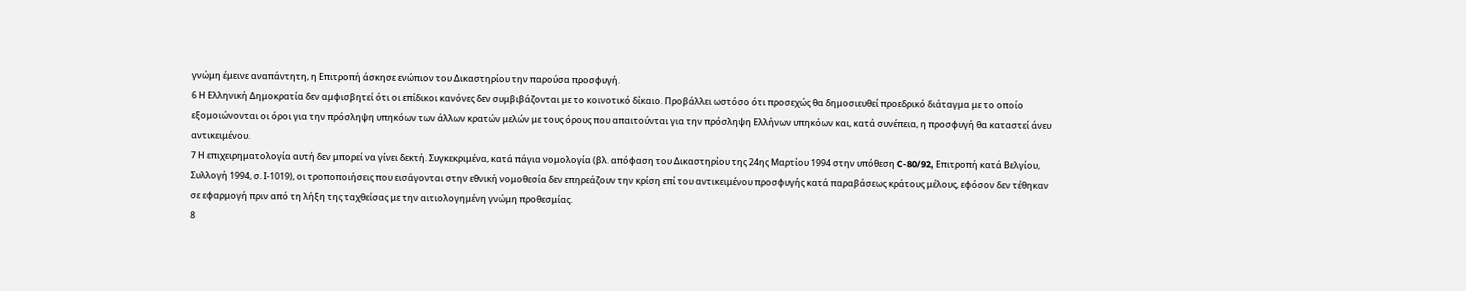γνώμη έμεινε αναπάντητη, η Επιτροπή άσκησε ενώπιον του Δικαστηρίου την παρούσα προσφυγή.
6 Η Ελληνική Δημοκρατία δεν αμφισβητεί ότι οι επίδικοι κανόνες δεν συμβιβάζονται με το κοινοτικό δίκαιο. Προβάλλει ωστόσο ότι προσεχώς θα δημοσιευθεί προεδρικό διάταγμα με το οποίο εξομοιώνονται οι όροι για την πρόσληψη υπηκόων των άλλων κρατών μελών με τους όρους που απαιτούνται για την πρόσληψη Ελλήνων υπηκόων και, κατά συνέπεια, η προσφυγή θα καταστεί άνευ αντικειμένου.
7 Η επιχειρηματολογία αυτή δεν μπορεί να γίνει δεκτή. Συγκεκριμένα, κατά πάγια νομολογία (βλ. απόφαση του Δικαστηρίου της 24ης Μαρτίου 1994 στην υπόθεση C-80/92, Επιτροπή κατά Βελγίου, Συλλογή 1994, σ. Ι-1019), οι τροποποιήσεις που εισάγονται στην εθνική νομοθεσία δεν επηρεάζουν την κρίση επί του αντικειμένου προσφυγής κατά παραβάσεως κράτους μέλους, εφόσον δεν τέθηκαν σε εφαρμογή πριν από τη λήξη της ταχθείσας με την αιτιολογημένη γνώμη προθεσμίας.
8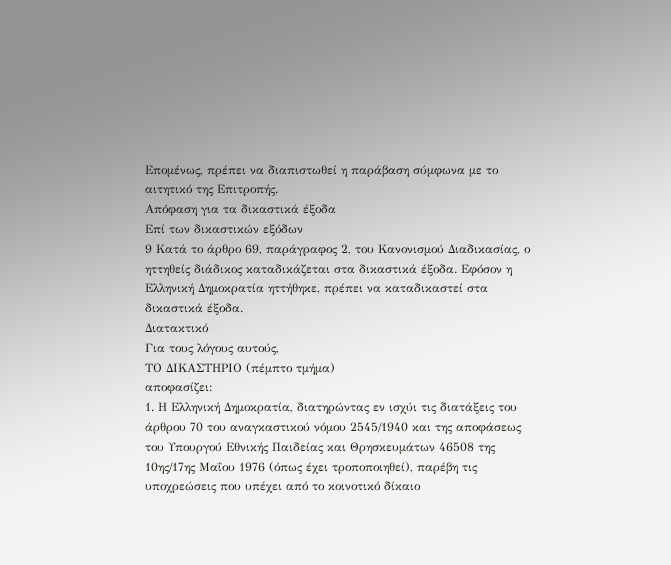Επομένως, πρέπει να διαπιστωθεί η παράβαση σύμφωνα με το αιτητικό της Επιτροπής.
Απόφαση για τα δικαστικά έξοδα
Επί των δικαστικών εξόδων
9 Κατά το άρθρο 69, παράγραφος 2, του Κανονισμού Διαδικασίας, ο ηττηθείς διάδικος καταδικάζεται στα δικαστικά έξοδα. Εφόσον η Ελληνική Δημοκρατία ηττήθηκε, πρέπει να καταδικαστεί στα δικαστικά έξοδα.
Διατακτικό
Για τους λόγους αυτούς,
ΤΟ ΔΙΚΑΣΤΗΡΙΟ (πέμπτο τμήμα)
αποφασίζει:
1. Η Ελληνική Δημοκρατία, διατηρώντας εν ισχύι τις διατάξεις του άρθρου 70 του αναγκαστικού νόμου 2545/1940 και της αποφάσεως του Υπουργού Εθνικής Παιδείας και Θρησκευμάτων 46508 της 10ης/17ης Μαΐου 1976 (όπως έχει τροποποιηθεί), παρέβη τις υποχρεώσεις που υπέχει από το κοινοτικό δίκαιο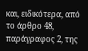και, ειδικότερα, από το άρθρο 48, παράγραφος 2, της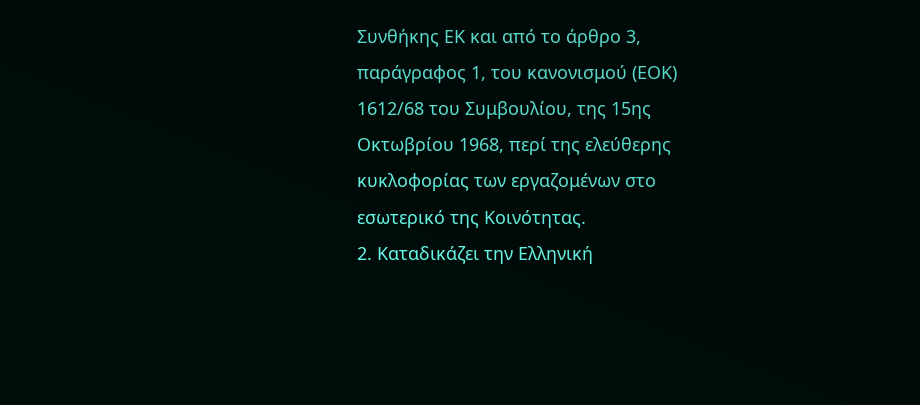Συνθήκης ΕΚ και από το άρθρο 3, παράγραφος 1, του κανονισμού (ΕΟΚ) 1612/68 του Συμβουλίου, της 15ης Οκτωβρίου 1968, περί της ελεύθερης κυκλοφορίας των εργαζομένων στο εσωτερικό της Κοινότητας.
2. Καταδικάζει την Ελληνική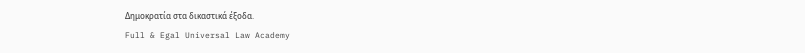Δημοκρατία στα δικαστικά έξοδα.
Full & Egal Universal Law Academy